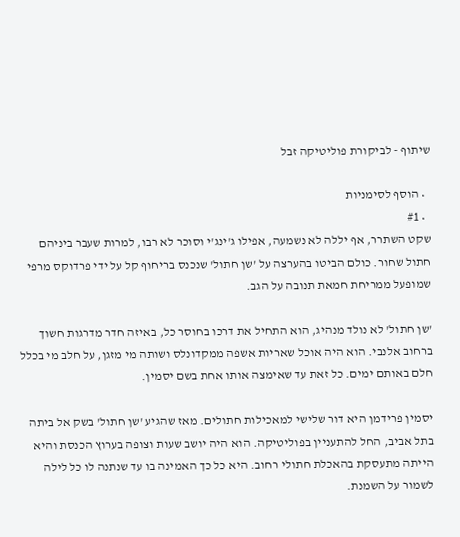שיתוף - לביקורת פוליטיקה זבל

  • הוסף לסימניות
  • #1
שקט השתרר, אף יללה לא נשמעה, אפילו ג'ינג'י וסוכר לא רבו, למרות שעבר ביניהם חתול שחור. כולם הביטו בהערצה על 'שן חתול' שנכנס בריחוף קל על ידי פרדוקס מרפי שמופעל ממריחת חמאת תנובה על הגב.

'שן חתול' לא נולד מנהיג, הוא התחיל את דרכו בחוסר כל, באיזה חדר מדרגות חשוך ברחוב אלנבי. הוא היה אוכל שאריות אשפה ממקדונלס ושותה מי מזגן, על חלב מי בכלל חלם באותם ימים. כל זאת עד שאימצה אותו אחת בשם יסמין.

יסמין פרידמן היא דור שלישי למאכילות חתולים. מאז שהגיע 'שן חתול' בשק אל ביתה בתל אביב, החל להתעניין בפוליטיקה. הוא היה יושב שעות וצופה בערוץ הכנסת והיא הייתה מתעסקת בהאכלת חתולי רחוב. היא כל כך האמינה בו עד שנתנה לו כל לילה לשמור על השמנת.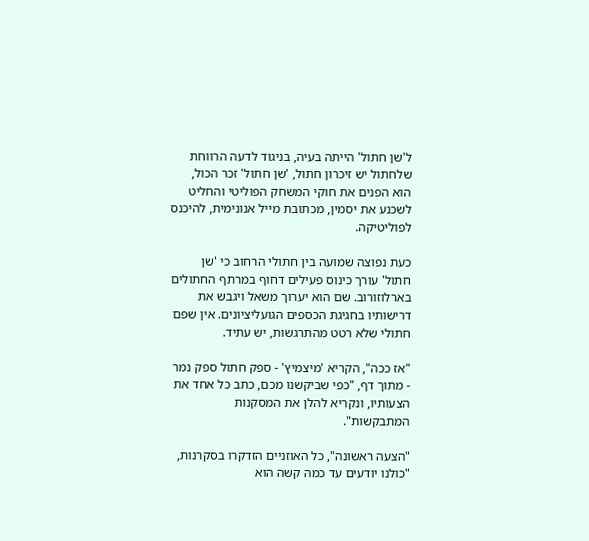ל'שן חתול' הייתה בעיה, בניגוד לדעה הרווחת שלחתול יש זיכרון חתול, 'שן חתול' זכר הכול, הוא הפנים את חוקי המשחק הפוליטי והחליט לשכנע את יסמין, מכתובת מייל אנונימית, להיכנס לפוליטיקה.

כעת נפוצה שמועה בין חתולי הרחוב כי 'שן חתול' עורך כינוס פעילים דחוף במרתף החתולים בארלוזורוב. שם הוא יערוך משאל ויגבש את דרישותיו בחגיגת הכספים הגועליציונים. אין שפם חתולי שלא רטט מהתרגשות, יש עתיד.

"אז ככה", הקריא 'מיצמיץ' - ספק חתול ספק נמר - מתוך דף, "כפי שביקשנו מכם, כתב כל אחד את הצעותיו, ונקריא להלן את המסקנות המתבקשות".

"הצעה ראשונה", כל האוזניים הזדקרו בסקרנות, "כולנו יודעים עד כמה קשה הוא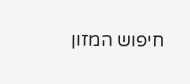חיפוש המזון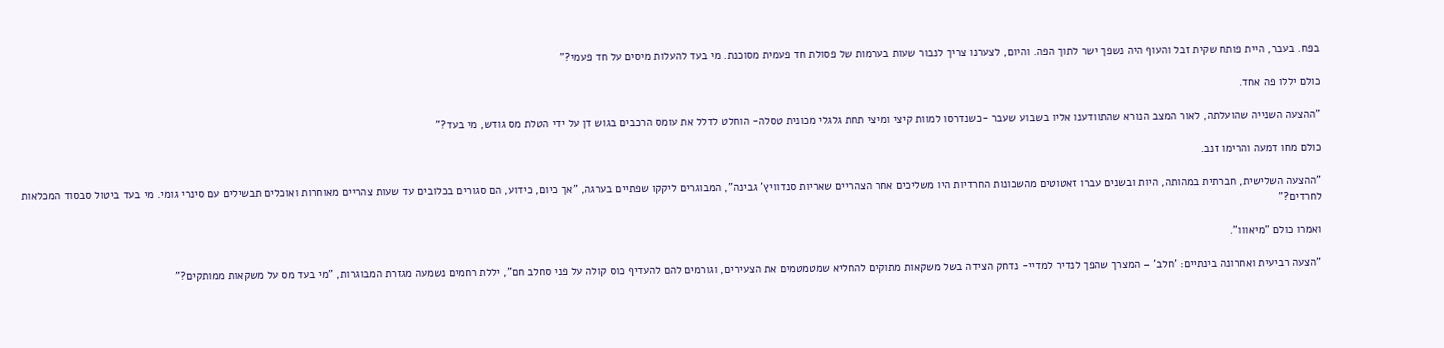בפח. בעבר, היית פותח שקית זבל והעוף היה נשפך ישר לתוך הפה. והיום, לצערנו צריך לנבור שעות בערמות של פסולת חד פעמית מסוכנת. מי בעד להעלות מיסים על חד פעמי?"

כולם יללו פה אחד.

"ההצעה השנייה שהועלתה, לאור המצב הנורא שהתוודענו אליו בשבוע שעבר -כשנדרסו למוות קיצי ומיצי תחת גלגלי מכונית טסלה- הוחלט לדלל את עומס הרכבים בגוש דן על ידי הטלת מס גודש, מי בעד?"

כולם מחו דמעה והרימו זנב.

"ההצעה השלישית, חברתית במהותה, היות ובשנים עברו זאטוטים מהשכונות החרדיות היו משליכים אחר הצהריים שאריות סנדוויץ' גבינה", המבוגרים ליקקו שפתיים בערגה, "אך כיום, כידוע, הם סגורים בכלובים עד שעות צהריים מאוחרות ואוכלים תבשילים עם סינרי גומי. מי בעד ביטול סבסוד המכלאות לחרדים?"

ואמרו כולם "מיאווו".

"הצעה רביעית ואחרונה בינתיים: 'חלב' – המצרך שהפך לנדיר למדיי- נדחק הצידה בשל משקאות מתוקים להחליא שמטמטמים את הצעירים, וגורמים להם להעדיף כוס קולה על פני סחלב חם", יללת רחמים נשמעה מגזרת המבוגרות, "מי בעד מס על משקאות ממותקים?"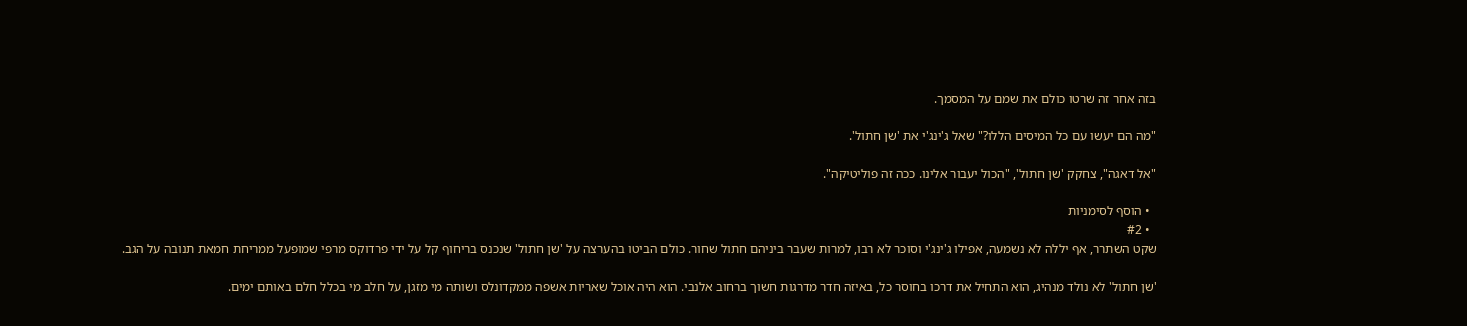בזה אחר זה שרטו כולם את שמם על המסמך.

"מה הם יעשו עם כל המיסים הללו?" שאל ג'ינג'י את 'שן חתול'.

"אל דאגה", צחקק 'שן חתול', "הכול יעבור אלינו. ככה זה פוליטיקה".

  • הוסף לסימניות
  • #2
שקט השתרר, אף יללה לא נשמעה, אפילו ג'ינג'י וסוכר לא רבו, למרות שעבר ביניהם חתול שחור. כולם הביטו בהערצה על 'שן חתול' שנכנס בריחוף קל על ידי פרדוקס מרפי שמופעל ממריחת חמאת תנובה על הגב.

'שן חתול' לא נולד מנהיג, הוא התחיל את דרכו בחוסר כל, באיזה חדר מדרגות חשוך ברחוב אלנבי. הוא היה אוכל שאריות אשפה ממקדונלס ושותה מי מזגן, על חלב מי בכלל חלם באותם ימים.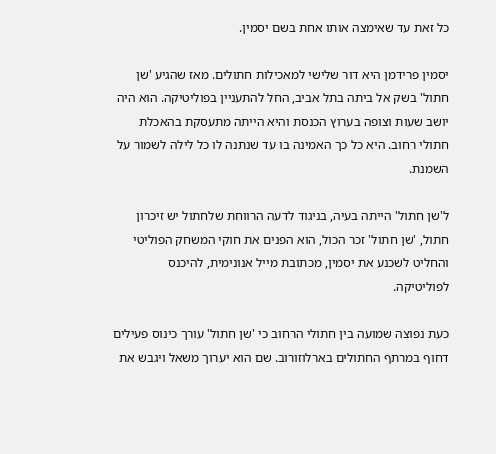כל זאת עד שאימצה אותו אחת בשם יסמין.

יסמין פרידמן היא דור שלישי למאכילות חתולים. מאז שהגיע 'שן חתול' בשק אל ביתה בתל אביב, החל להתעניין בפוליטיקה. הוא היה יושב שעות וצופה בערוץ הכנסת והיא הייתה מתעסקת בהאכלת חתולי רחוב. היא כל כך האמינה בו עד שנתנה לו כל לילה לשמור על השמנת.

ל'שן חתול' הייתה בעיה, בניגוד לדעה הרווחת שלחתול יש זיכרון חתול, 'שן חתול' זכר הכול, הוא הפנים את חוקי המשחק הפוליטי והחליט לשכנע את יסמין, מכתובת מייל אנונימית, להיכנס לפוליטיקה.

כעת נפוצה שמועה בין חתולי הרחוב כי 'שן חתול' עורך כינוס פעילים דחוף במרתף החתולים בארלוזורוב. שם הוא יערוך משאל ויגבש את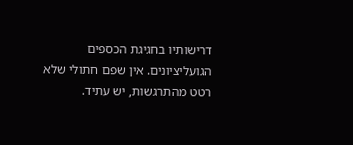דרישותיו בחגיגת הכספים הגועליציונים. אין שפם חתולי שלא רטט מהתרגשות, יש עתיד.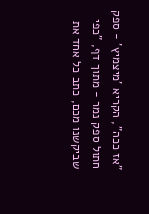"אז ככה", הקריא 'מיצמיץ' - ספק חתול ספק נמר - מתוך דף, "כפי שביקשנו מכם, כתב כל אחד את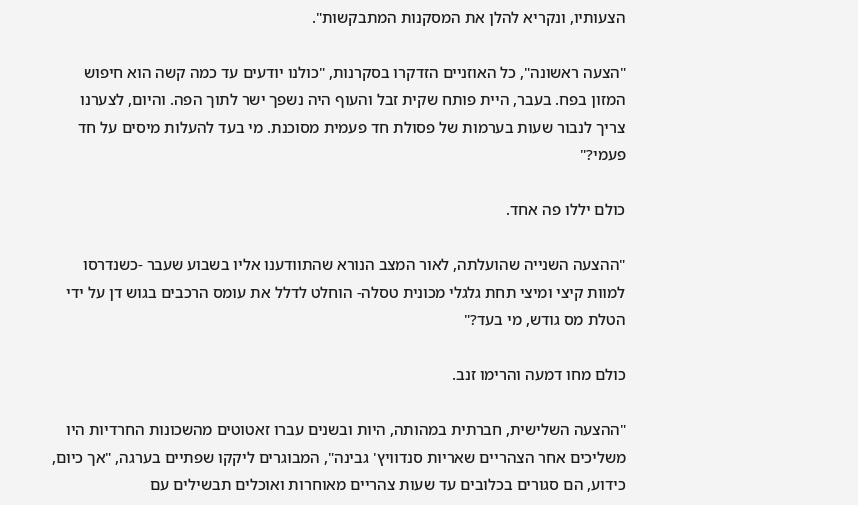הצעותיו, ונקריא להלן את המסקנות המתבקשות".

"הצעה ראשונה", כל האוזניים הזדקרו בסקרנות, "כולנו יודעים עד כמה קשה הוא חיפוש המזון בפח. בעבר, היית פותח שקית זבל והעוף היה נשפך ישר לתוך הפה. והיום, לצערנו צריך לנבור שעות בערמות של פסולת חד פעמית מסוכנת. מי בעד להעלות מיסים על חד פעמי?"

כולם יללו פה אחד.

"ההצעה השנייה שהועלתה, לאור המצב הנורא שהתוודענו אליו בשבוע שעבר -כשנדרסו למוות קיצי ומיצי תחת גלגלי מכונית טסלה- הוחלט לדלל את עומס הרכבים בגוש דן על ידי הטלת מס גודש, מי בעד?"

כולם מחו דמעה והרימו זנב.

"ההצעה השלישית, חברתית במהותה, היות ובשנים עברו זאטוטים מהשכונות החרדיות היו משליכים אחר הצהריים שאריות סנדוויץ' גבינה", המבוגרים ליקקו שפתיים בערגה, "אך כיום, כידוע, הם סגורים בכלובים עד שעות צהריים מאוחרות ואוכלים תבשילים עם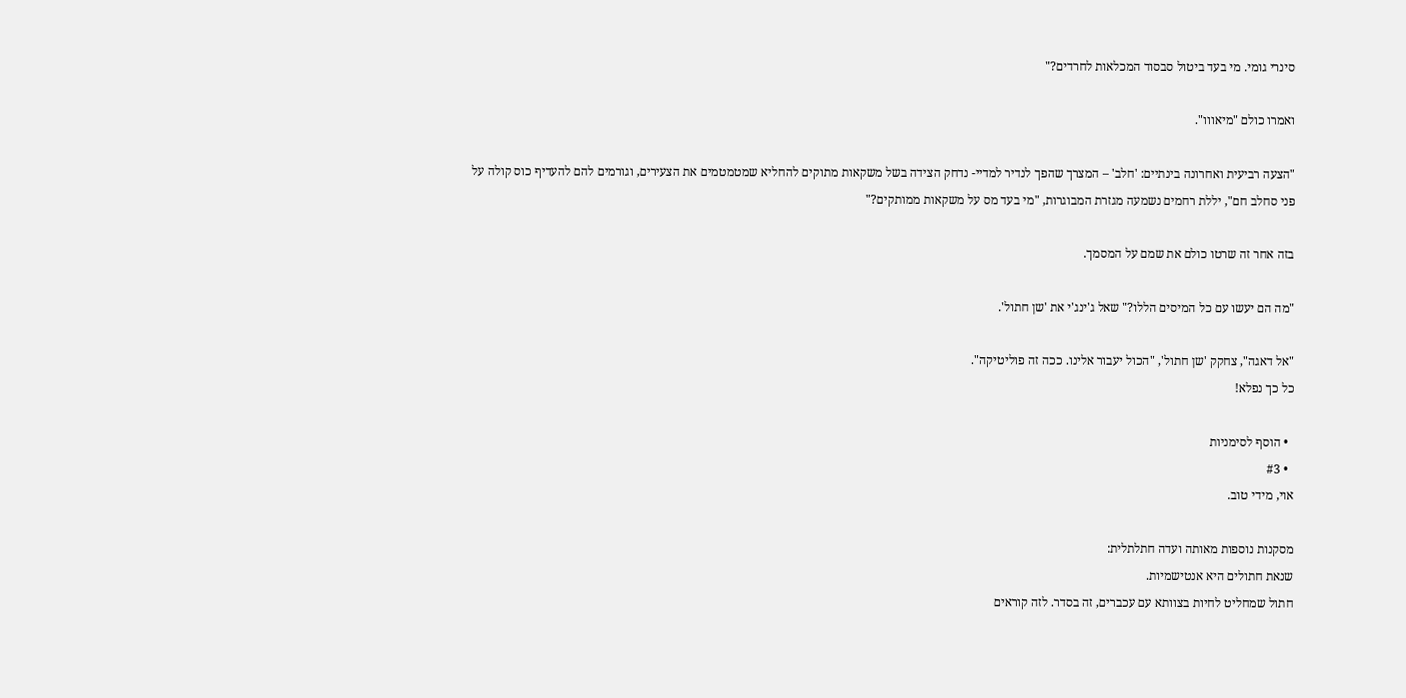סינרי גומי. מי בעד ביטול סבסוד המכלאות לחרדים?"

ואמרו כולם "מיאווו".

"הצעה רביעית ואחרונה בינתיים: 'חלב' – המצרך שהפך לנדיר למדיי- נדחק הצידה בשל משקאות מתוקים להחליא שמטמטמים את הצעירים, וגורמים להם להעדיף כוס קולה על פני סחלב חם", יללת רחמים נשמעה מגזרת המבוגרות, "מי בעד מס על משקאות ממותקים?"

בזה אחר זה שרטו כולם את שמם על המסמך.

"מה הם יעשו עם כל המיסים הללו?" שאל ג'ינג'י את 'שן חתול'.

"אל דאגה", צחקק 'שן חתול', "הכול יעבור אלינו. ככה זה פוליטיקה".
כל כך נפלא!

  • הוסף לסימניות
  • #3
אוי, מידי טוב.

מסקנות נוספות מאותה ועדה חתלתלית:
שנאת חתולים היא אנטישמיות.
חתול שמחליט לחיות בצוותא עם עכברים, זה בסדר. לזה קוראים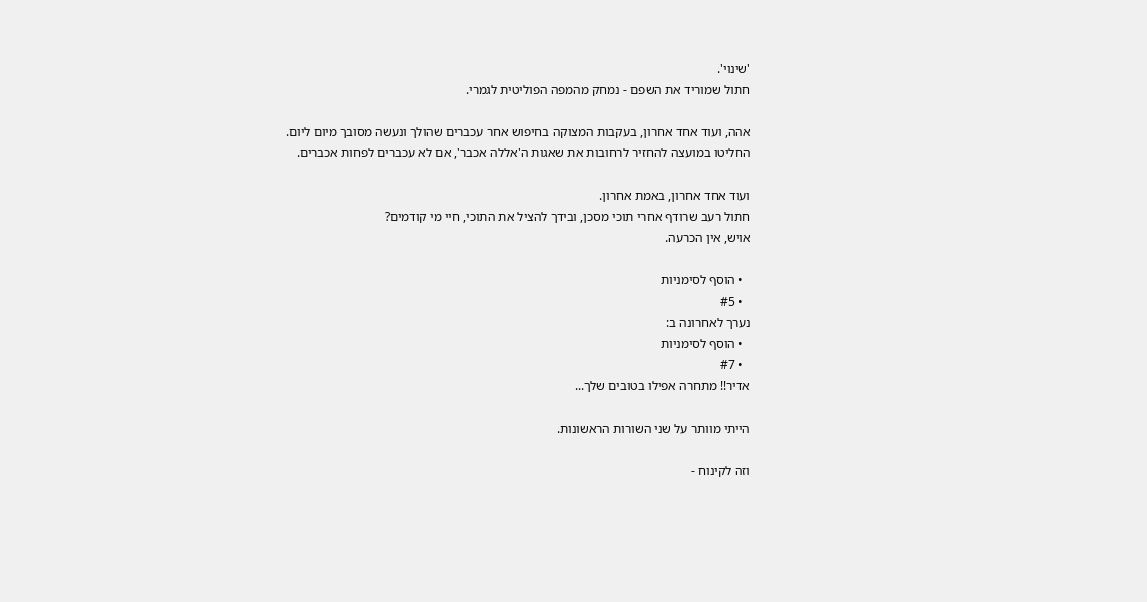'שינוי'.
חתול שמוריד את השפם - נמחק מהמפה הפוליטית לגמרי.

אהה, ועוד אחד אחרון, בעקבות המצוקה בחיפוש אחר עכברים שהולך ונעשה מסובך מיום ליום.
החליטו במועצה להחזיר לרחובות את שאגות ה'אללה אכבר', אם לא עכברים לפחות אכברים.

ועוד אחד אחרון, באמת אחרון.
חתול רעב שרודף אחרי תוכי מסכן, ובידך להציל את התוכי, חיי מי קודמים?
אויש, אין הכרעה.

  • הוסף לסימניות
  • #5
נערך לאחרונה ב:
  • הוסף לסימניות
  • #7
אדיר!! מתחרה אפילו בטובים שלך...

הייתי מוותר על שני השורות הראשונות.

וזה לקינוח -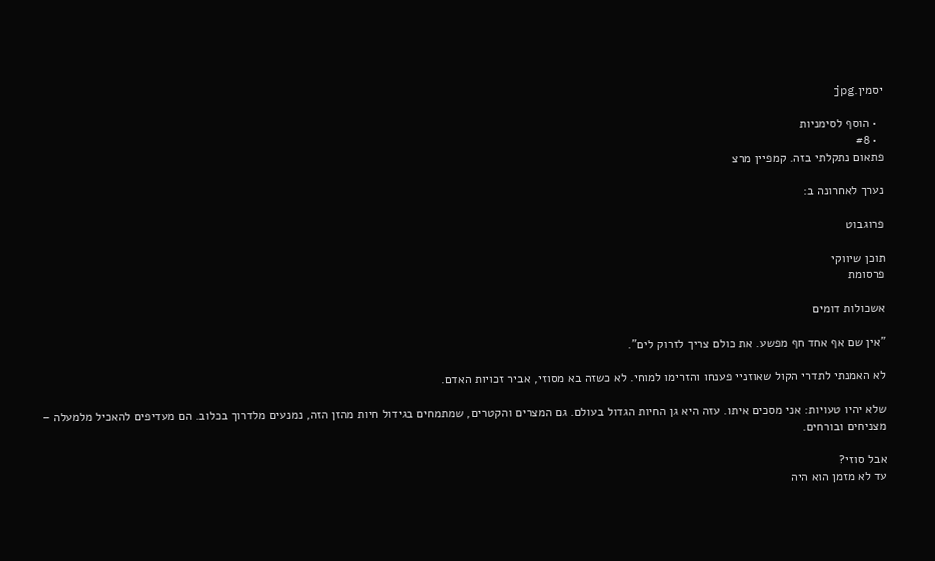יסמין.jpg

  • הוסף לסימניות
  • #8
פתאום נתקלתי בזה. קמפיין מרצ

נערך לאחרונה ב:

פרוגבוט

תוכן שיווקי
פרסומת

אשכולות דומים

"אין שם אף אחד חף מפשע. את כולם צריך לזרוק לים".

לא האמנתי לתדרי הקול שאוזניי פענחו והזרימו למוחי. לא כשזה בא מסוזי, אביר זכויות האדם.

שלא יהיו טעויות: אני מסכים איתו. עזה היא גן החיות הגדול בעולם. גם המצרים והקטרים, שמתמחים בגידול חיות מהזן הזה, נמנעים מלדרוך בכלוב. הם מעדיפים להאכיל מלמעלה – מצניחים ובורחים.

אבל סוזי?
עד לא מזמן הוא היה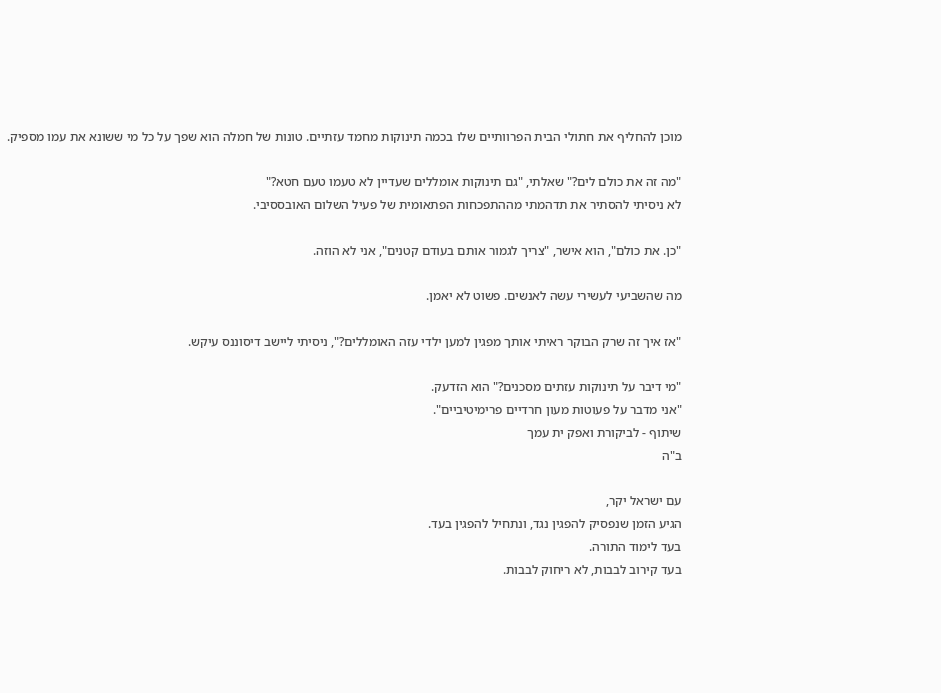מוכן להחליף את חתולי הבית הפרוותיים שלו בכמה תינוקות מחמד עזתיים. טונות של חמלה הוא שפך על כל מי ששונא את עמו מספיק.

"מה זה את כולם לים?" שאלתי, "גם תינוקות אומללים שעדיין לא טעמו טעם חטא?"
לא ניסיתי להסתיר את תדהמתי מההתפכחות הפתאומית של פעיל השלום האובססיבי.

"כן. את כולם", הוא אישר, "צריך לגמור אותם בעודם קטנים", אני לא הוזה.

מה שהשביעי לעשירי עשה לאנשים. פשוט לא יאמן.

"אז איך זה שרק הבוקר ראיתי אותך מפגין למען ילדי עזה האומללים?", ניסיתי ליישב דיסוננס עיקש.

"מי דיבר על תינוקות עזתים מסכנים?" הוא הזדעק.
"אני מדבר על פעוטות מעון חרדיים פרימיטיביים".
שיתוף - לביקורת ואפק ית עמך
ב"ה

עם ישראל יקר,
הגיע הזמן שנפסיק להפגין נגד, ונתחיל להפגין בעד.
בעד לימוד התורה.
בעד קירוב לבבות, לא ריחוק לבבות.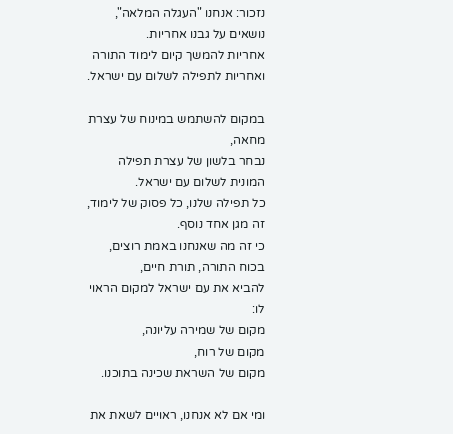נזכור: אנחנו "העגלה המלאה", נושאים על גבנו אחריות.
אחריות להמשך קיום לימוד התורה
ואחריות לתפילה לשלום עם ישראל.

במקום להשתמש במינוח של עצרת מחאה,
נבחר בלשון של עצרת תפילה המונית לשלום עם ישראל.
כל תפילה שלנו, כל פסוק של לימוד,
זה מגן אחד נוסף.
כי זה מה שאנחנו באמת רוצים,
בכוח התורה, תורת חיים,
להביא את עם ישראל למקום הראוי לו:
מקום של שמירה עליונה,
מקום של רוח,
מקום של השראת שכינה בתוכנו.

ומי אם לא אנחנו, ראויים לשאת את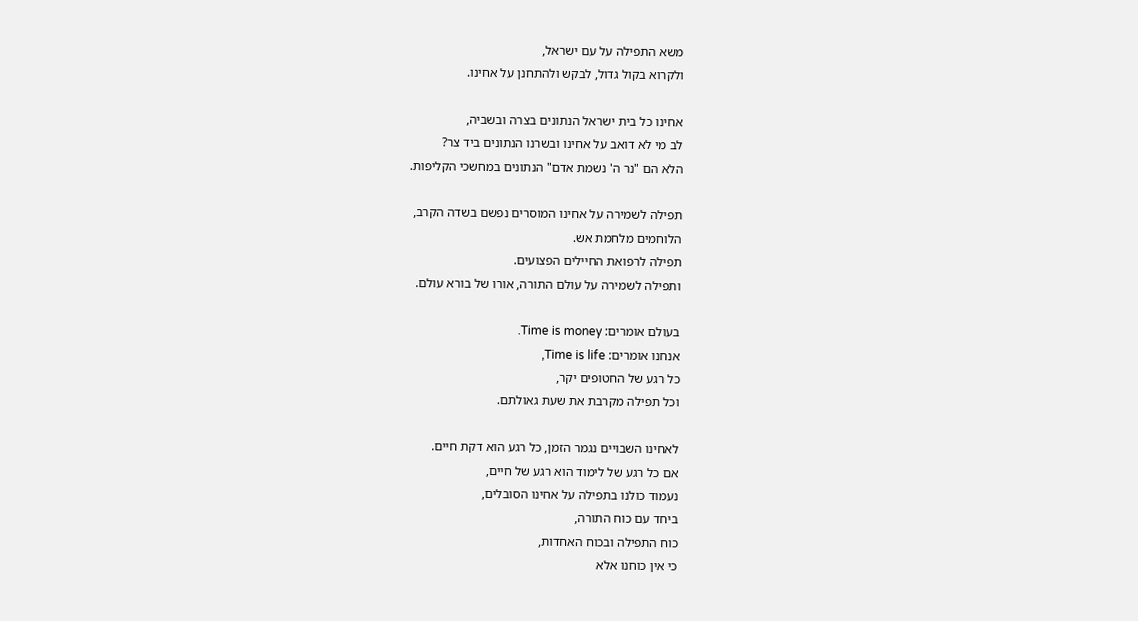משא התפילה על עם ישראל,
ולקרוא בקול גדול, לבקש ולהתחנן על אחינו.

אחינו כל בית ישראל הנתונים בצרה ובשביה,
לב מי לא דואב על אחינו ובשרנו הנתונים ביד צר?
הלא הם "נר ה' נשמת אדם" הנתונים במחשכי הקליפות.

תפילה לשמירה על אחינו המוסרים נפשם בשדה הקרב,
הלוחמים מלחמת אש.
תפילה לרפואת החיילים הפצועים.
ותפילה לשמירה על עולם התורה, אורו של בורא עולם.

בעולם אומרים: Time is money.
אנחנו אומרים: Time is life,
כל רגע של החטופים יקר,
וכל תפילה מקרבת את שעת גאולתם.

לאחינו השבויים נגמר הזמן, כל רגע הוא דקת חיים.
אם כל רגע של לימוד הוא רגע של חיים,
נעמוד כולנו בתפילה על אחינו הסובלים,
ביחד עם כוח התורה,
כוח התפילה ובכוח האחדות,
כי אין כוחנו אלא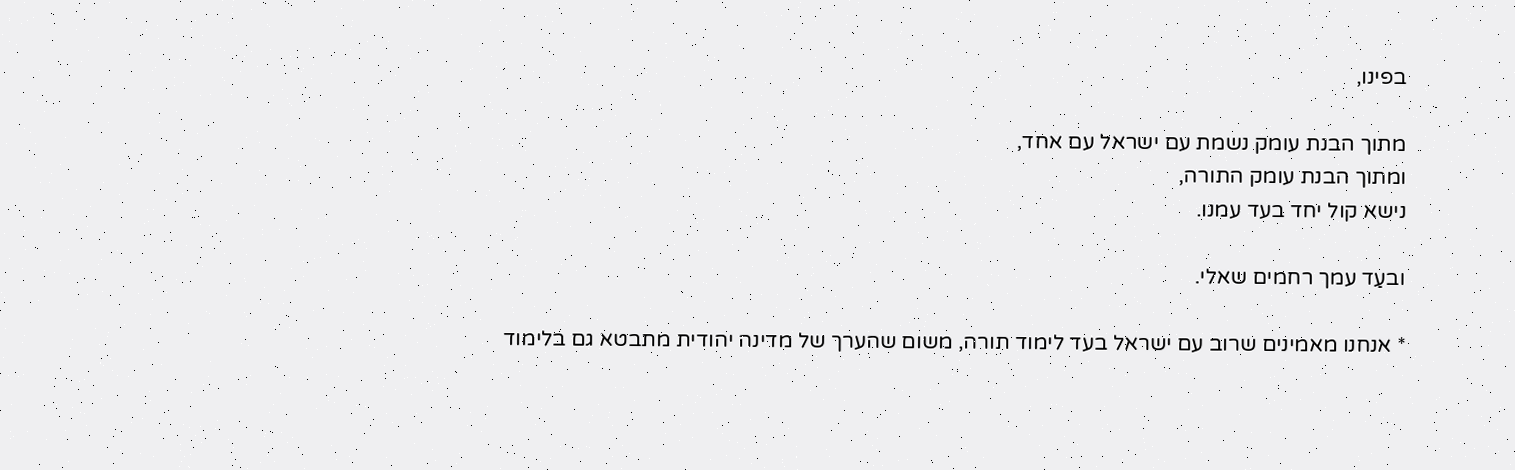בפינו,

מתוך הבנת עומק נשמת עם ישראל עם אחד,
ומתוך הבנת עומק התורה,
נישא קול יחד בעד עמנו.

ובעַד עמך רחמים שאלי.

* אנחנו מאמינים שרוב עם ישראל בעד לימוד תורה, משום שהערך של מדינה יהודית מתבטא גם בלימוד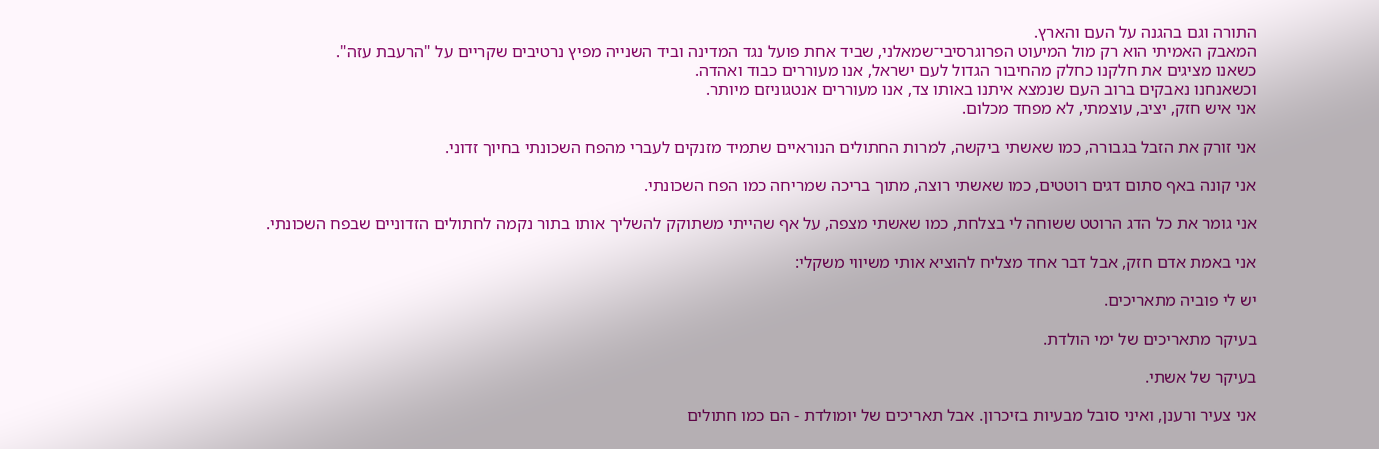התורה וגם בהגנה על העם והארץ.
המאבק האמיתי הוא רק מול המיעוט הפרוגרסיבי־שמאלני, שביד אחת פועל נגד המדינה וביד השנייה מפיץ נרטיבים שקריים על "הרעבת עזה".
כשאנו מציגים את חלקנו כחלק מהחיבור הגדול לעם ישראל, אנו מעוררים כבוד ואהדה.
וכשאנחנו נאבקים ברוב העם שנמצא איתנו באותו צד, אנו מעוררים אנטגוניזם מיותר.
אני איש חזק, יציב, עוצמתי, לא מפחד מכלום.

אני זורק את הזבל בגבורה, כמו שאשתי ביקשה, למרות החתולים הנוראיים שתמיד מזנקים לעברי מהפח השכונתי בחיוך זדוני.

אני קונה באף סתום דגים רוטטים, כמו שאשתי רוצה, מתוך בריכה שמריחה כמו הפח השכונתי.

אני גומר את כל הדג הרוטט ששוחה לי בצלחת, כמו שאשתי מצפה, על אף שהייתי משתוקק להשליך אותו בתור נקמה לחתולים הזדוניים שבפח השכונתי.

אני באמת אדם חזק, אבל דבר אחד מצליח להוציא אותי משיווי משקלי:

יש לי פוביה מתאריכים.

בעיקר מתאריכים של ימי הולדת.

בעיקר של אשתי.

אני צעיר ורענן, ואיני סובל מבעיות בזיכרון. אבל תאריכים של יומולדת - הם כמו חתולים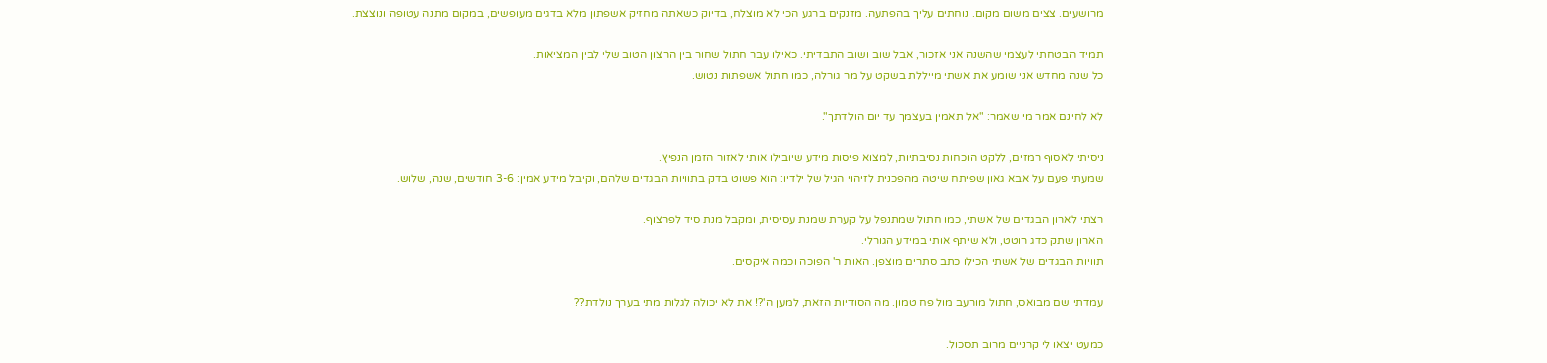מרושעים. צצים משום מקום. נוחתים עליך בהפתעה. מזנקים ברגע הכי לא מוצלח, בדיוק כשאתה מחזיק אשפתון מלא בדגים מעופשים, במקום מתנה עטופה ונוצצת.

תמיד הבטחתי לעצמי שהשנה אני אזכור, אבל שוב ושוב התבדיתי. כאילו עבר חתול שחור בין הרצון הטוב שלי לבין המציאות.
כל שנה מחדש אני שומע את אשתי מייללת בשקט על מר גורלה, כמו חתול אשפתות נטוש.

לא לחינם אמר מי שאמר: "אל תאמין בעצמך עד יום הולדתך".

ניסיתי לאסוף רמזים, ללקט הוכחות נסיבתיות, למצוא פיסות מידע שיובילו אותי לאזור הזמן הנפיץ.
שמעתי פעם על אבא גאון שפיתח שיטה מהפכנית לזיהוי הגיל של ילדיו: הוא פשוט בדק בתוויות הבגדים שלהם, וקיבל מידע אמין: 3-6 חודשים, שנה, שלוש.

רצתי לארון הבגדים של אשתי, כמו חתול שמתנפל על קערת שמנת עסיסית, ומקבל מנת סיד לפרצוף.
הארון שתק כדג רוטט, ולא שיתף אותי במידע הגורלי.
תוויות הבגדים של אשתי הכילו כתב סתרים מוצפן. האות ר' הפוכה וכמה איקסים.

עמדתי שם מבואס, חתול מורעב מול פח טמון. מה הסודיות הזאת, למען ה'?! את לא יכולה לגלות מתי בערך נולדת??

כמעט יצאו לי קרניים מרוב תסכול.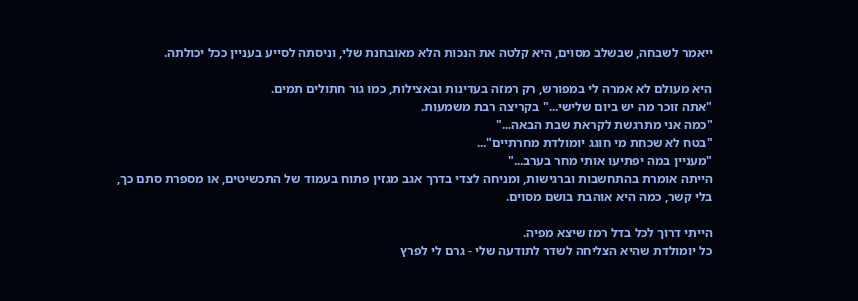ייאמר לשבחה, שבשלב מסוים, היא קלטה את הנכות הלא מאובחנת שלי, וניסתה לסייע בעניין ככל יכולתה.

היא מעולם לא אמרה לי במפורש, רק רמזה בעדינות ובאצילות, כמו גור חתולים תמים.
"אתה זוכר מה יש ביום שלישי..." בקריצה רבת משמעות.
"כמה אני מתרגשת לקראת שבת הבאה..."
"בטח לא שכחת מי חוגג יומולדת מחרתיים"...
"מעניין במה יפתיעו אותי מחר בערב..."
הייתה אומרת בהתחשבות וברגישות, ומניחה לצדי בדרך אגב מגזין פתוח בעמוד של התכשיטים, או מספרת סתם כך, בלי קשר, כמה היא אוהבת בושם מסוים.

הייתי דרוך לכל בדל רמז שיצא מפיה.
כל יומולדת שהיא הצליחה לשדר לתודעה שלי - גרם לי לפרץ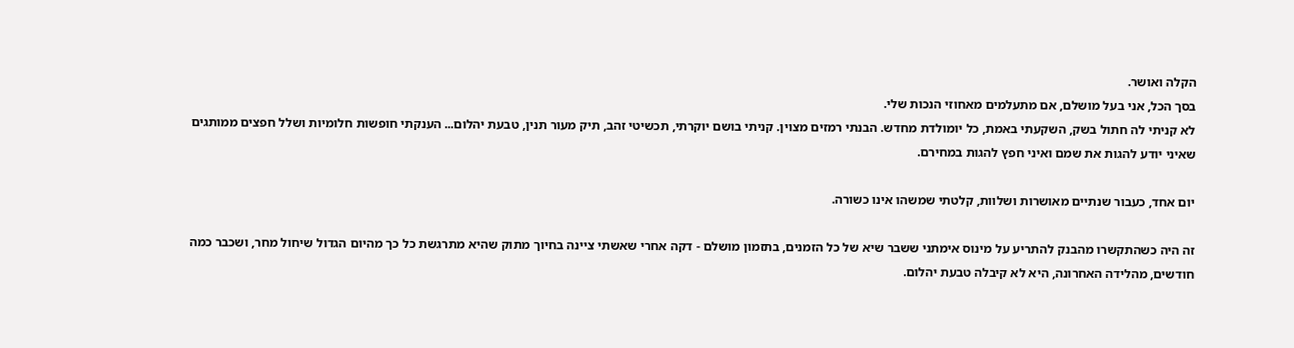הקלה ואושר.
בסך הכל, אני בעל מושלם, אם מתעלמים מאחוזי הנכות שלי.
לא קניתי לה חתול בשק, השקעתי באמת, כל יומולדת מחדש. הבנתי רמזים מצוין. קניתי בושם יוקרתי, תכשיטי זהב, תיק מעור תנין, טבעת יהלום... הענקתי חופשות חלומיות ושלל חפצים ממותגים שאיני יודע להגות את שמם ואיני חפץ להגות במחירם.

יום אחד, כעבור שנתיים מאושרות ושלוות, קלטתי שמשהו אינו כשורה.

זה היה כשהתקשרו מהבנק להתריע על מינוס אימתני ששבר שיא של כל הזמנים, בתזמון מושלם - דקה אחרי שאשתי ציינה בחיוך מתוק שהיא מתרגשת כל כך מהיום הגדול שיחול מחר, ושכבר כמה חודשים, מהלידה האחרונה, היא לא קיבלה טבעת יהלום.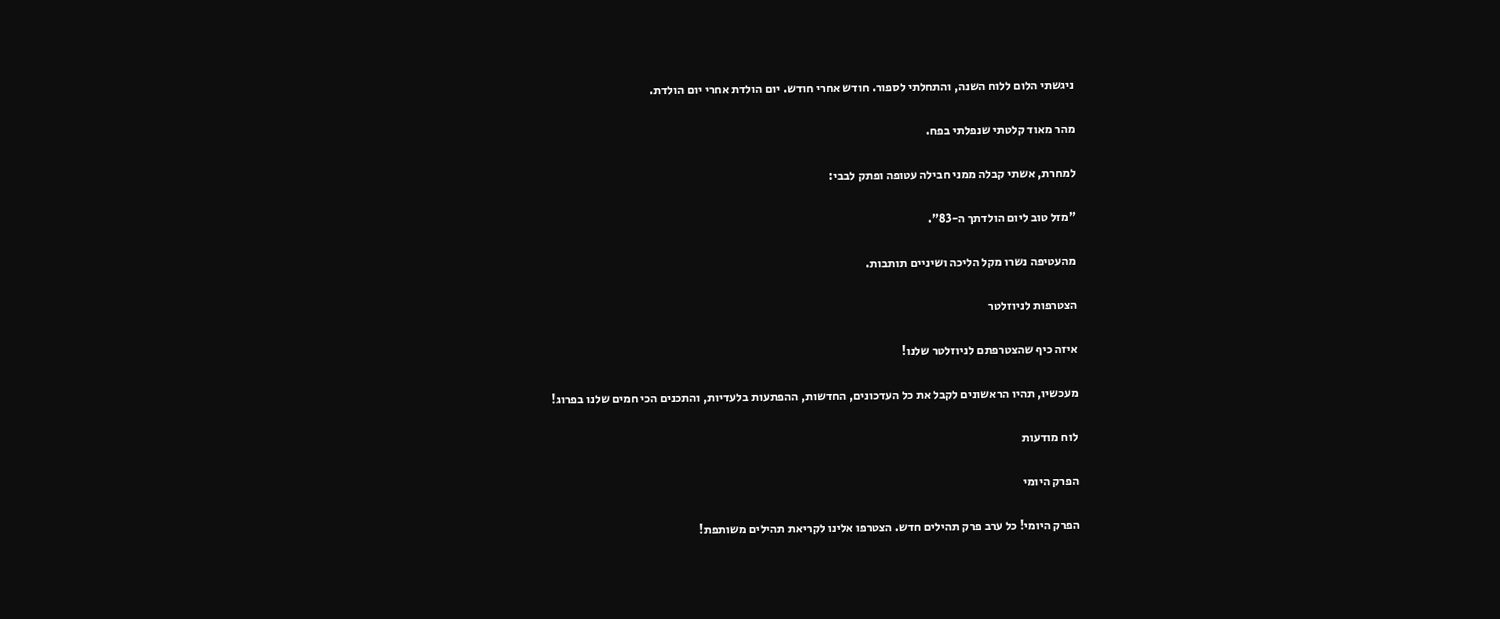ניגשתי הלום ללוח השנה, והתחלתי לספור. חודש אחרי חודש. יום הולדת אחרי יום הולדת.

מהר מאוד קלטתי שנפלתי בפח.

למחרת, אשתי קבלה ממני חבילה עטופה ופתק לבבי:

"מזל טוב ליום הולדתך ה-83".

מהעטיפה נשרו מקל הליכה ושיניים תותבות.

הצטרפות לניוזלטר

איזה כיף שהצטרפתם לניוזלטר שלנו!

מעכשיו, תהיו הראשונים לקבל את כל העדכונים, החדשות, ההפתעות בלעדיות, והתכנים הכי חמים שלנו בפרוג!

לוח מודעות

הפרק היומי

הפרק היומי! כל ערב פרק תהילים חדש. הצטרפו אלינו לקריאת תהילים משותפת!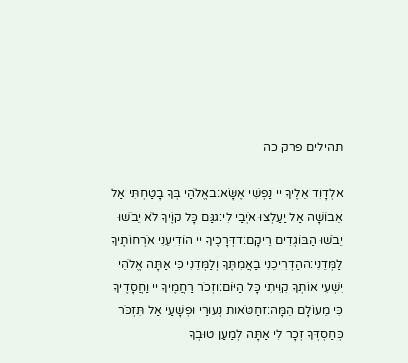תהילים פרק כה

אלְדָוִד אֵלֶיךָ יי נַפְשִׁי אֶשָּׂא:באֱלֹהַי בְּךָ בָטַחְתִּי אַל אֵבוֹשָׁה אַל יַעַלְצוּ אֹיְבַי לִי:גגַּם כָּל קוֶֹיךָ לֹא יֵבֹשׁוּ יֵבֹשׁוּ הַבּוֹגְדִים רֵיקָם:דדְּרָכֶיךָ יי הוֹדִיעֵנִי אֹרְחוֹתֶיךָ לַמְּדֵנִי:ההַדְרִיכֵנִי בַאֲמִתֶּךָ וְלַמְּדֵנִי כִּי אַתָּה אֱלֹהֵי יִשְׁעִי אוֹתְךָ קִוִּיתִי כָּל הַיּוֹם:וזְכֹר רַחֲמֶיךָ יי וַחֲסָדֶיךָ כִּי מֵעוֹלָם הֵמָּה:זחַטֹּאות נְעוּרַי וּפְשָׁעַי אַל תִּזְכֹּר כְּחַסְדְּךָ זְכָר לִי אַתָּה לְמַעַן טוּבְךָ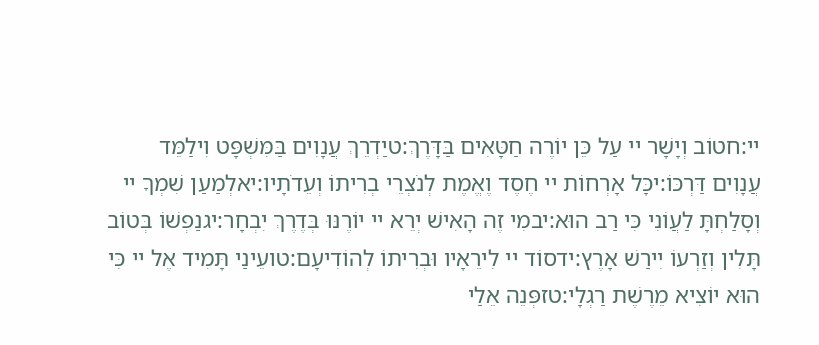יי:חטוֹב וְיָשָׁר יי עַל כֵּן יוֹרֶה חַטָּאִים בַּדָּרֶךְ:טיַדְרֵךְ עֲנָוִים בַּמִּשְׁפָּט וִילַמֵּד עֲנָוִים דַּרְכּוֹ:יכָּל אָרְחוֹת יי חֶסֶד וֶאֱמֶת לְנֹצְרֵי בְרִיתוֹ וְעֵדֹתָיו:יאלְמַעַן שִׁמְךָ יי וְסָלַחְתָּ לַעֲוֹנִי כִּי רַב הוּא:יבמִי זֶה הָאִישׁ יְרֵא יי יוֹרֶנּוּ בְּדֶרֶךְ יִבְחָר:יגנַפְשׁוֹ בְּטוֹב תָּלִין וְזַרְעוֹ יִירַשׁ אָרֶץ:ידסוֹד יי לִירֵאָיו וּבְרִיתוֹ לְהוֹדִיעָם:טועֵינַי תָּמִיד אֶל יי כִּי הוּא יוֹצִיא מֵרֶשֶׁת רַגְלָי:טזפְּנֵה אֵלַי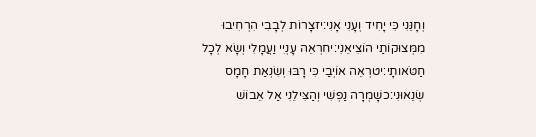וְחָנֵּנִי כִּי יָחִיד וְעָנִי אָנִי:יזצָרוֹת לְבָבִי הִרְחִיבוּ מִמְּצוּקוֹתַי הוֹצִיאֵנִי:יחרְאֵה עָנְיִי וַעֲמָלִי וְשָׂא לְכָל חַטֹּאותָי:יטרְאֵה אוֹיְבַי כִּי רָבּוּ וְשִׂנְאַת חָמָס שְׂנֵאוּנִי:כשָׁמְרָה נַפְשִׁי וְהַצִּילֵנִי אַל אֵבוֹשׁ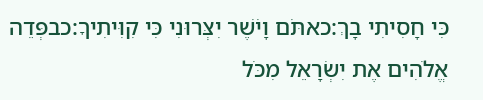כִּי חָסִיתִי בָךְ:כאתֹּם וָיֹשֶׁר יִצְּרוּנִי כִּי קִוִּיתִיךָ:כבפְּדֵה אֱלֹהִים אֶת יִשְׂרָאֵל מִכֹּל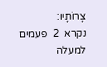צָרוֹתָיו:
נקרא  2  פעמים
למעלה